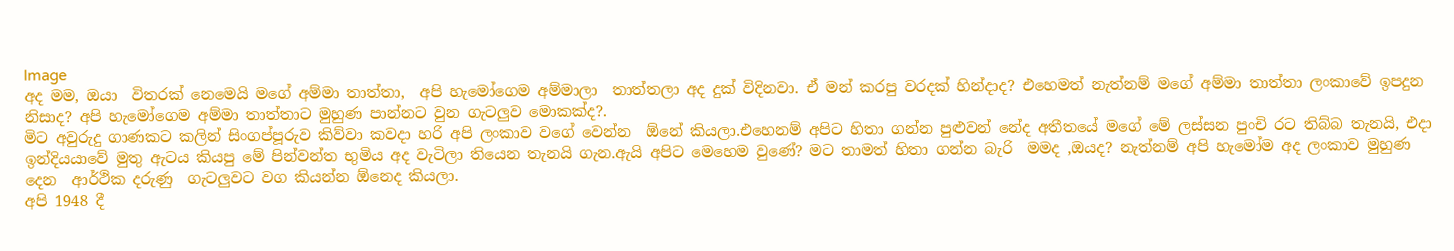Image
අද මම, ඔයා  විතරක් නෙමෙයි මගේ අම්මා තාත්තා,  අපි හැමෝගෙම අම්මාලා  තාත්තලා අද දුක් විදිනවා. ඒ මන් කරපු වරදක් හින්දාද? එහෙමත් නැත්නම් මගේ අම්මා තාත්තා ලංකාවේ ඉපදුන නිසාද? අපි හැමෝගෙම අම්මා තාත්තාට මුහුණ පාන්නට වුන ගැටලුව මොකක්ද?.
මිට අවුරුදු ගාණකට කලින් සිංගප්පූරුව කිව්වා කවදා හරි අපි ලංකාව වගේ වෙන්න  ඕනේ කියලා.එහෙනම් අපිට හිතා ගන්න පුළුවන් නේද අතීතයේ මගේ මේ ලස්සන පුංචි රට තිබ්බ තැනයි, එදා ඉන්දියයාවේ මුතු ඇටය කියපු මේ පින්වන්ත භුමිය අද වැටිලා තියෙන තැනයි ගැන.ඇයි අපිට මෙහෙම වුණේ? මට තාමත් හිතා ගන්න බැරි  මමද ,ඔයද? නැත්නම් අපි හැමෝම අද ලංකාව මුහුණ දෙන  ආර්ථික දරුණු  ගැටලුවට වග කියන්න ඕනෙද කියලා.
අපි 1948 දී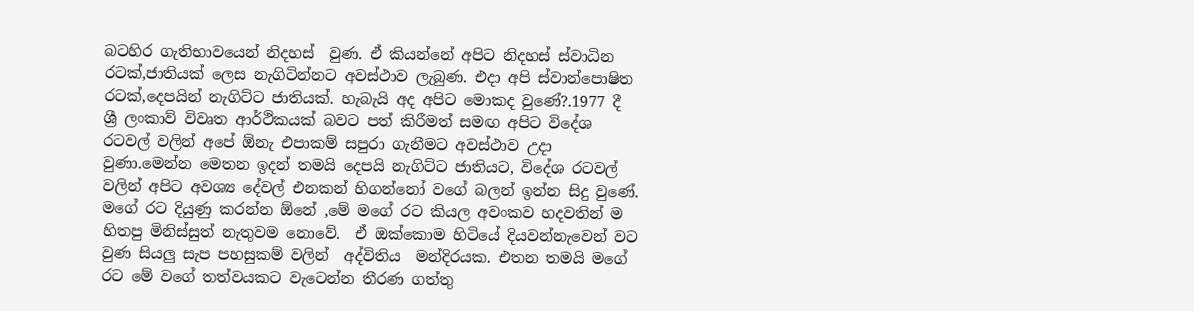බටහිර ගැතිභාවයෙන් නිදහස්  වුණ. ඒ කියන්නේ අපිට නිදහස් ස්වාධින රටක්,ජාතියක් ලෙස නැගිටින්නට අවස්ථාව ලැබුණ. එදා අපි ස්වාන්පොෂිත රටක්,දෙපයින් නැගිට්ට ජාතියක්. හැබැයි අද අපිට මොකද වුණේ?.1977 දී ශ්‍රී ලංකාව් විවෘත ආර්ථිකයක් බවට පත් කිරීමත් සමඟ අපිට විදේශ රටවල් වලින් අපේ ඕනැ එපාකම් සපුරා ගැනීමට අවස්ථාව උදා වුණා.මෙන්න මෙතන ඉදන් තමයි දෙපයි නැගිට්ට ජාතියට, විදේශ රටවල් වලින් අපිට අවශ්‍ය දේවල් එනකන් හිගන්නෝ වගේ බලන් ඉන්න සිදු වුණේ.
මගේ රට දියුණු කරන්න ඕනේ ,මේ මගේ රට කියල අවංකව හදවතින් ම හිතපු මිනිස්සුත් නැතුවම නොවේ.  ඒ ඔක්කොම හිටියේ දියවන්නැවෙන් වට වුණ සියලු සැප පහසුකම් වලින්  අද්විතිය  මන්දිරයක. එතන තමයි මගේ රට මේ වගේ තත්වයකට වැටෙන්න තීරණ ගත්තු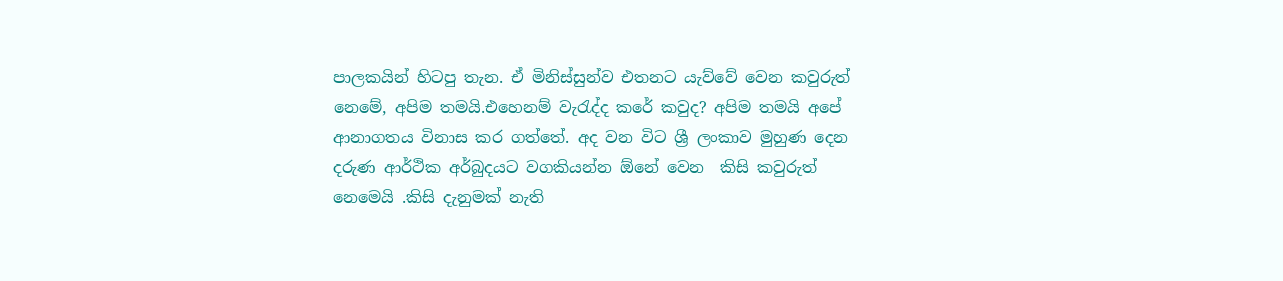පාලකයින් හිටපු තැන. ඒ මිනිස්සුන්ව එතනට යැව්වේ වෙන කවුරුත් නෙමේ, අපිම තමයි.එහෙනම් වැරැද්ද කරේ කවුද? අපිම තමයි අපේ ආනාගතය විනාස කර ගත්තේ. අද වන විට ශ්‍රී ලංකාව මුහුණ දෙන දරුණ ආර්ථික අර්බුදයට වගකියන්න ඕනේ වෙන  කිසි කවුරුත් නෙමෙයි .කිසි දැනුමක් නැති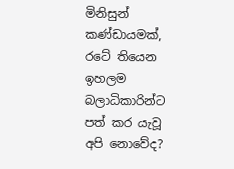මිනිසුන් කණ්ඩායමක්, රටේ තියෙන ඉහලම බලාධිකාරින්ට පත් කර යැවූ අපි නොවේද?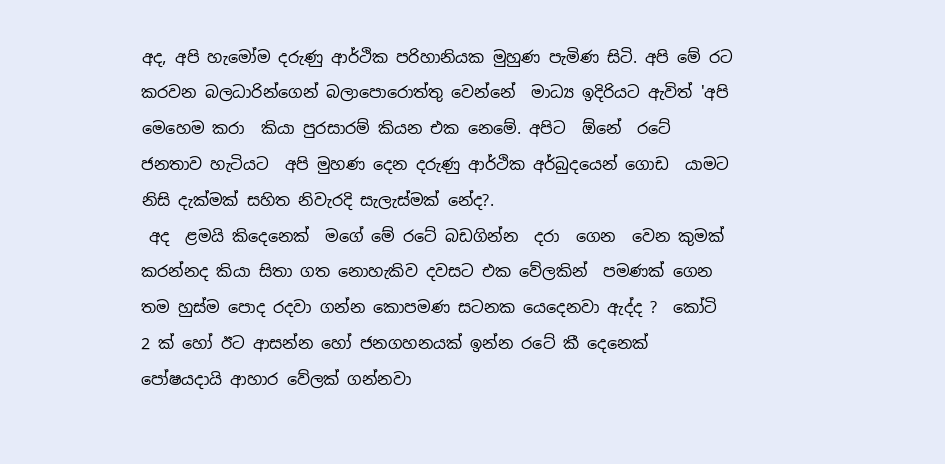අද, අපි හැමෝම දරුණු ආර්ථික පරිහානියක මුහුණ පැමිණ සිටි. අපි මේ රට කරවන බලධාරින්ගෙන් බලාපොරොත්තු වෙන්නේ  මාධ්‍ය ඉදිරියට ඇවිත් 'අපි මෙහෙම කරා  කියා පුරසාරම් කියන එක නෙමේ. අපිට  ඕනේ  රටේ ජනතාව හැටියට  අපි මුහණ දෙන දරුණු ආර්ථික අර්බුදයෙන් ගොඩ  යාමට නිසි දැක්මක් සහිත නිවැරදි සැලැස්මක් නේද?.
 අද  ළමයි කිදෙනෙක්  මගේ මේ රටේ බඩගින්න  දරා  ගෙන  වෙන කුමක් කරන්නද කියා සිතා ගත නොහැකිව දවසට එක වේලකින්  පමණක් ගෙන  තම හුස්ම පොද රදවා ගන්න කොපමණ සටනක යෙදෙනවා ඇද්ද ?  කෝටි 2 ක් හෝ ඊට ආසන්න හෝ ජනගහනයක් ඉන්න රටේ කී දෙනෙක් පෝෂ‍යදායි ආහාර වේලක් ගන්නවා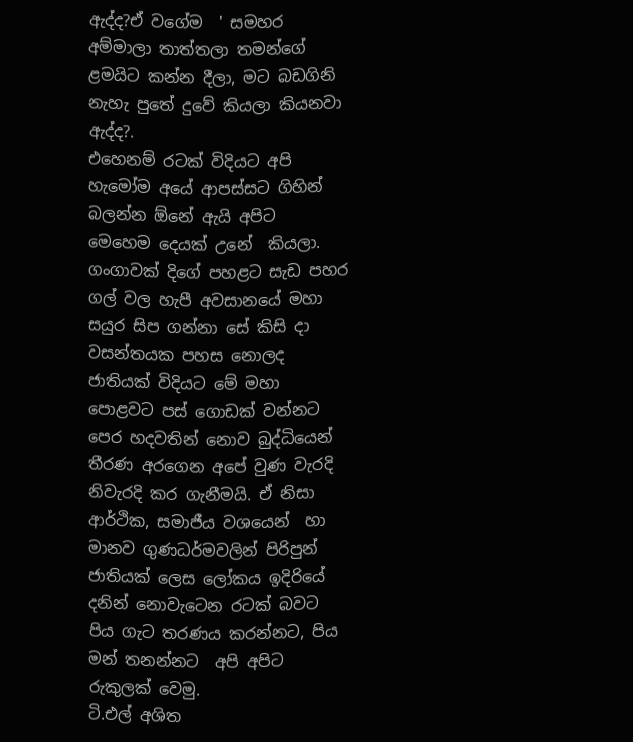ඇද්ද?ඒ වගේම  ' සමහර අම්මාලා තාත්තලා තමන්ගේ ළමයිට කන්න දීලා, මට බඩගිනි නැහැ පුතේ දුවේ කියලා කියනවා ඇද්ද?.
එහෙනම් රටක් විදියට අපි හැමෝම අයේ ආපස්සට ගිහින් බලන්න ඕනේ ඇයි අපිට  මෙහෙම දෙයක් උනේ  කියලා.
ගංගාවක් දිගේ පහළට සැඩ පහර ගල් වල හැපී අවසානයේ මහා සයුර සිප ගන්නා සේ කිසි දා වසන්තයක පහස නොලද ජාතියක් විදියට මේ මහා පොළවට පස් ගොඩක් වන්නට පෙර හදවතින් නොව බුද්ධියෙන් තීරණ අරගෙන අපේ වුණ වැරදි නිවැරදි කර ගැනීමයි. ඒ නිසා
ආර්ථික, සමාජීය වශයෙන්  හා මානව ගුණධර්මවලින් පිරිපුන් ජාතියක් ලෙස ලෝකය ඉදිරියේ දනින් නොවැටෙන රටක් බවට පිය ගැට තරණය කරන්නට, පිය මන් තනන්නට  අපි අපිට රුකුලක් වෙමු.
ටි.එල් අශිත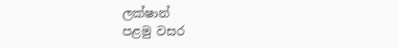ලක්ෂාන්
පළමු වසර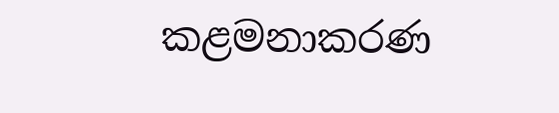කළමනාකරණ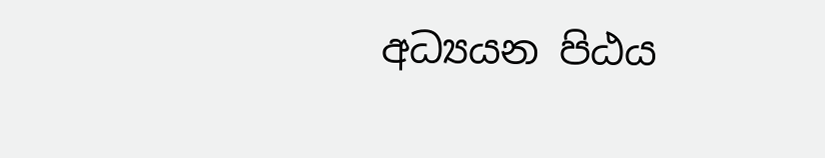අධ්‍යයන පිඨය